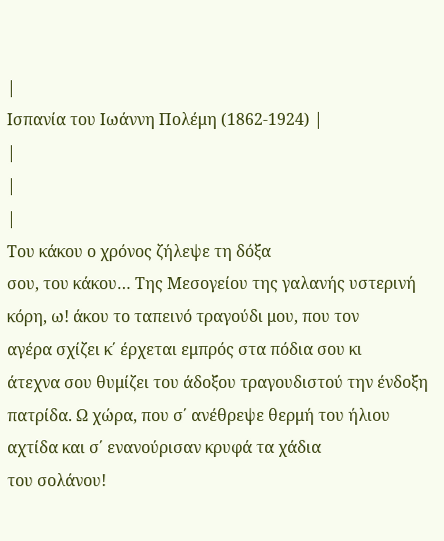|
Ισπανία του Ιωάννη Πολέμη (1862-1924) |
|
|
|
Του κάκου ο χρόνος ζήλεψε τη δόξα
σου, του κάκου… Της Μεσογείου της γαλανής υστερινή
κόρη, ω! άκου το ταπεινό τραγούδι μου, που τον
αγέρα σχίζει κ΄ έρχεται εμπρός στα πόδια σου κι
άτεχνα σου θυμίζει του άδοξου τραγουδιστού την ένδοξη
πατρίδα. Ω χώρα, που σ΄ ανέθρεψε θερμή του ήλιου
αχτίδα και σ΄ ενανούρισαν κρυφά τα χάδια
του σολάνου!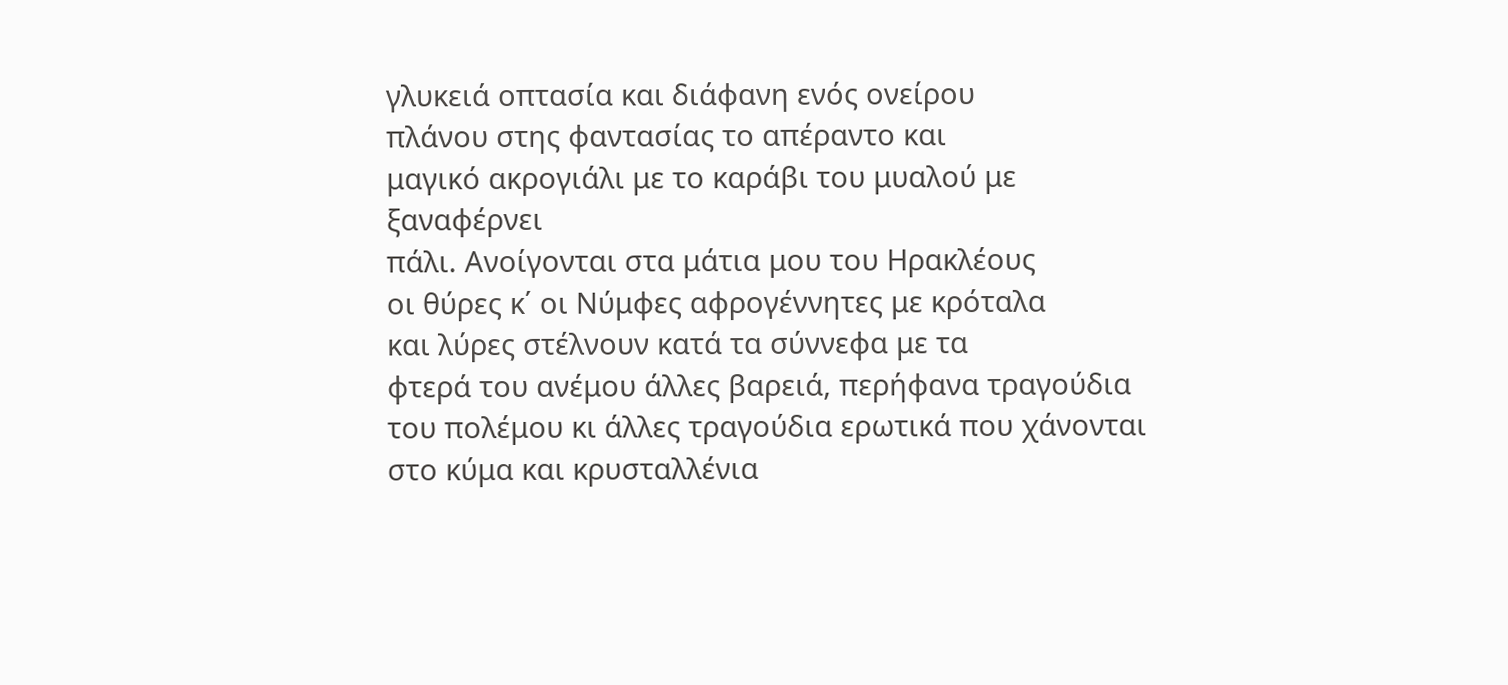γλυκειά οπτασία και διάφανη ενός ονείρου
πλάνου στης φαντασίας το απέραντο και
μαγικό ακρογιάλι με το καράβι του μυαλού με ξαναφέρνει
πάλι. Ανοίγονται στα μάτια μου του Ηρακλέους
οι θύρες κ΄ οι Νύμφες αφρογέννητες με κρόταλα
και λύρες στέλνουν κατά τα σύννεφα με τα
φτερά του ανέμου άλλες βαρειά, περήφανα τραγούδια
του πολέμου κι άλλες τραγούδια ερωτικά που χάνονται
στο κύμα και κρυσταλλένια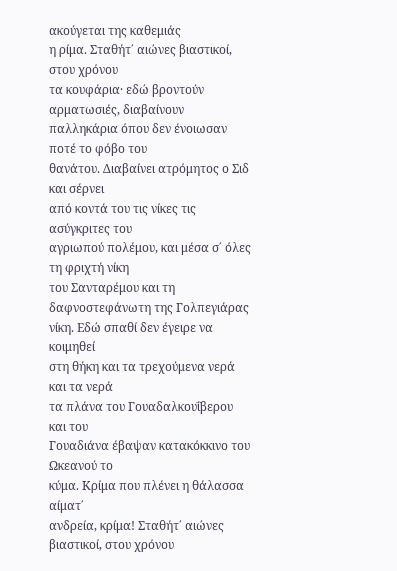ακούγεται της καθεμιάς
η ρίμα. Σταθήτ΄ αιώνες βιαστικοί, στου χρόνου
τα κουφάρια· εδώ βροντούν αρματωσιές, διαβαίνουν
παλληκάρια όπου δεν ένοιωσαν ποτέ το φόβο του
θανάτου. Διαβαίνει ατρόμητος ο Σιδ και σέρνει
από κοντά του τις νίκες τις ασύγκριτες του
αγριωπού πολέμου, και μέσα σ΄ όλες τη φριχτή νίκη
του Σανταρέμου και τη δαφνοστεφάνωτη της Γολπεγιάρας
νίκη. Εδώ σπαθί δεν έγειρε να κοιμηθεί
στη θήκη και τα τρεχούμενα νερά και τα νερά
τα πλάνα του Γουαδαλκουΐβερου και του
Γουαδιάνα έβαψαν κατακόκκινο του Ωκεανού το
κύμα. Κρίμα που πλένει η θάλασσα αίματ΄
ανδρεία, κρίμα! Σταθήτ΄ αιώνες βιαστικοί, στου χρόνου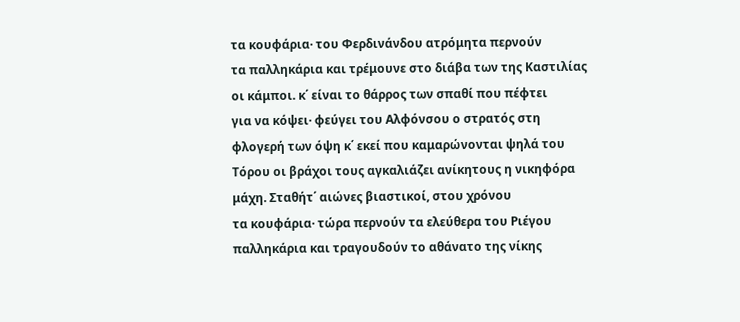τα κουφάρια· του Φερδινάνδου ατρόμητα περνούν
τα παλληκάρια και τρέμουνε στο διάβα των της Καστιλίας
οι κάμποι. κ΄ είναι το θάρρος των σπαθί που πέφτει
για να κόψει· φεύγει του Αλφόνσου ο στρατός στη
φλογερή των όψη κ΄ εκεί που καμαρώνονται ψηλά του
Τόρου οι βράχοι τους αγκαλιάζει ανίκητους η νικηφόρα
μάχη. Σταθήτ΄ αιώνες βιαστικοί, στου χρόνου
τα κουφάρια· τώρα περνούν τα ελεύθερα του Ριέγου
παλληκάρια και τραγουδούν το αθάνατο της νίκης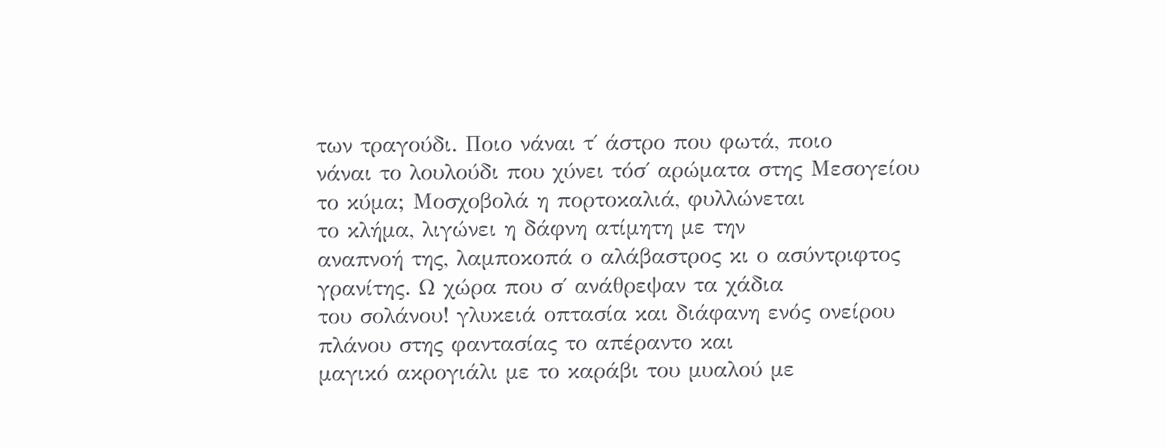των τραγούδι. Ποιο νάναι τ΄ άστρο που φωτά, ποιο
νάναι το λουλούδι που χύνει τόσ΄ αρώματα στης Μεσογείου
το κύμα; Μοσχοβολά η πορτοκαλιά, φυλλώνεται
το κλήμα, λιγώνει η δάφνη ατίμητη με την
αναπνοή της, λαμποκοπά ο αλάβαστρος κι ο ασύντριφτος
γρανίτης. Ω χώρα που σ΄ ανάθρεψαν τα χάδια
του σολάνου! γλυκειά οπτασία και διάφανη ενός ονείρου
πλάνου στης φαντασίας το απέραντο και
μαγικό ακρογιάλι με το καράβι του μυαλού με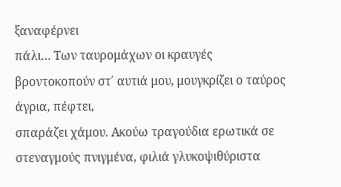ξαναφέρνει
πάλι… Των ταυρομάχων οι κραυγές
βροντοκοπούν στ΄ αυτιά μου, μουγκρίζει ο ταύρος άγρια, πέφτει,
σπαράζει χάμου. Ακούω τραγούδια ερωτικά σε
στεναγμούς πνιγμένα, φιλιά γλυκοψιθύριστα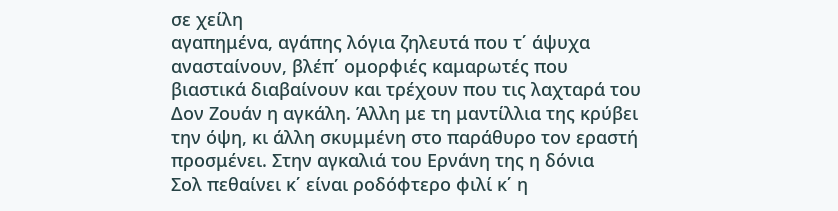σε χείλη
αγαπημένα, αγάπης λόγια ζηλευτά που τ΄ άψυχα
ανασταίνουν, βλέπ΄ ομορφιές καμαρωτές που
βιαστικά διαβαίνουν και τρέχουν που τις λαχταρά του
Δον Ζουάν η αγκάλη. Άλλη με τη μαντίλλια της κρύβει
την όψη, κι άλλη σκυμμένη στο παράθυρο τον εραστή
προσμένει. Στην αγκαλιά του Ερνάνη της η δόνια
Σολ πεθαίνει κ΄ είναι ροδόφτερο φιλί κ΄ η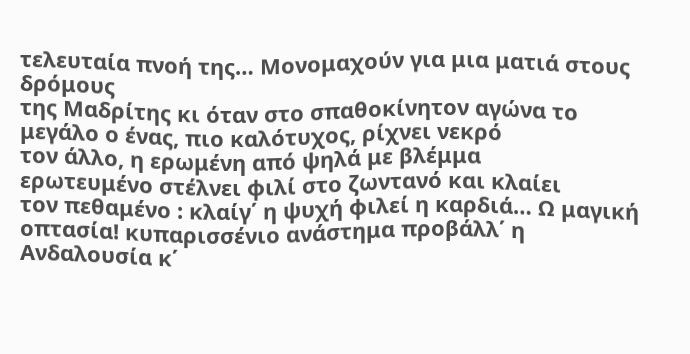τελευταία πνοή της… Μονομαχούν για μια ματιά στους δρόμους
της Μαδρίτης κι όταν στο σπαθοκίνητον αγώνα το
μεγάλο ο ένας, πιο καλότυχος, ρίχνει νεκρό
τον άλλο, η ερωμένη από ψηλά με βλέμμα
ερωτευμένο στέλνει φιλί στο ζωντανό και κλαίει
τον πεθαμένο : κλαίγ΄ η ψυχή φιλεί η καρδιά… Ω μαγική
οπτασία! κυπαρισσένιο ανάστημα προβάλλ΄ η
Ανδαλουσία κ΄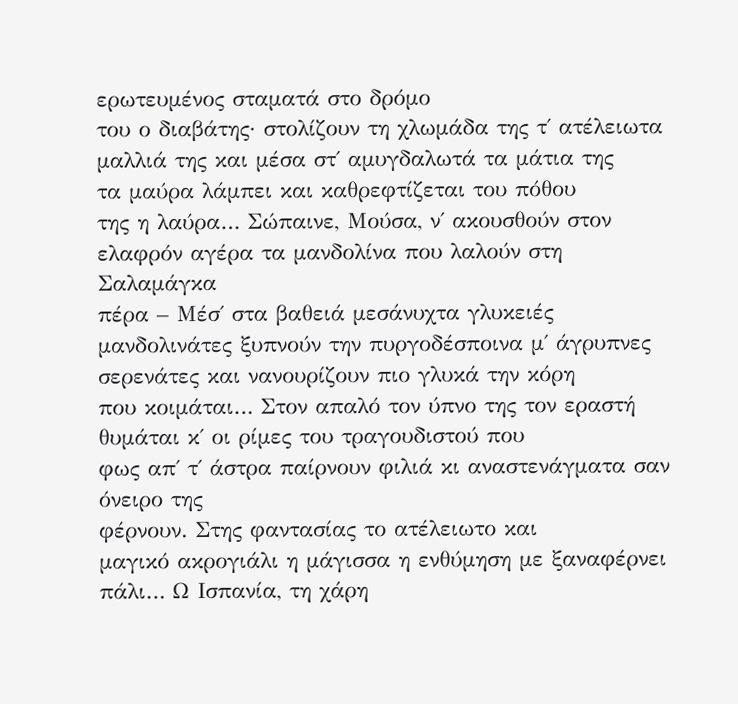ερωτευμένος σταματά στο δρόμο
του ο διαβάτης· στολίζουν τη χλωμάδα της τ΄ ατέλειωτα
μαλλιά της και μέσα στ΄ αμυγδαλωτά τα μάτια της
τα μαύρα λάμπει και καθρεφτίζεται του πόθου
της η λαύρα… Σώπαινε, Μούσα, ν΄ ακουσθούν στον
ελαφρόν αγέρα τα μανδολίνα που λαλούν στη Σαλαμάγκα
πέρα – Μέσ΄ στα βαθειά μεσάνυχτα γλυκειές
μανδολινάτες ξυπνούν την πυργοδέσποινα μ΄ άγρυπνες
σερενάτες και νανουρίζουν πιο γλυκά την κόρη
που κοιμάται… Στον απαλό τον ύπνο της τον εραστή
θυμάται κ΄ οι ρίμες του τραγουδιστού που
φως απ΄ τ΄ άστρα παίρνουν φιλιά κι αναστενάγματα σαν όνειρο της
φέρνουν. Στης φαντασίας το ατέλειωτο και
μαγικό ακρογιάλι η μάγισσα η ενθύμηση με ξαναφέρνει
πάλι… Ω Ισπανία, τη χάρη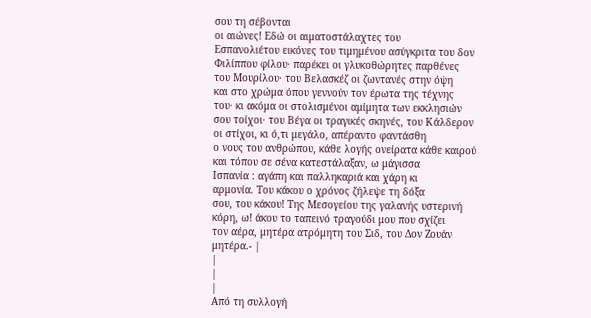σου τη σέβονται
οι αιώνες! Εδώ οι αιματοστάλαχτες του
Εσπανολιέτου εικόνες του τιμημένου ασύγκριτα του δον
Φιλίππου φίλου· παρέκει οι γλυκοθώρητες παρθένες
του Μουρίλου· του Βελασκέζ οι ζωντανές στην όψη
και στο χρώμα όπου γεννούν τον έρωτα της τέχνης
του· κι ακόμα οι στολισμένοι αμίμητα των εκκλησιών
σου τοίχοι· του Βέγα οι τραγικές σκηνές, του Κάλδερον
οι στίχοι, κι ό,τι μεγάλο, απέραντο φαντάσθη
ο νους του ανθρώπου, κάθε λογής ονείρατα κάθε καιρού
και τόπου σε σένα κατεστάλαξαν, ω μάγισσα
Ισπανία : αγάπη και παλληκαριά και χάρη κι
αρμονία. Του κάκου ο χρόνος ζήλεψε τη δόξα
σου, του κάκου! Της Μεσογείου της γαλανής υστερινή
κόρη, ω! άκου το ταπεινό τραγούδι μου που σχίζει
τον αέρα, μητέρα ατρόμητη του Σιδ, του Δον Ζουάν
μητέρα.- |
|
|
|
Από τη συλλογή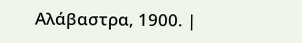Αλάβαστρα, 1900. |